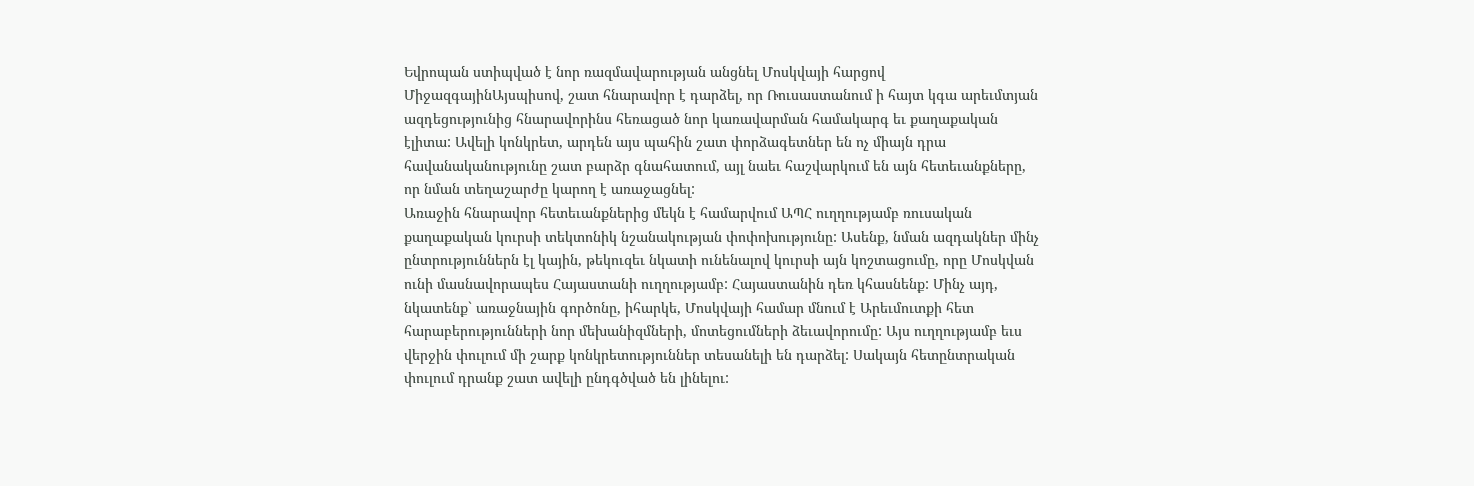Եվրոպան ստիպված է նոր ռազմավարության անցնել Մոսկվայի հարցով
ՄիջազգայինԱյսպիսով, շատ հնարավոր է դարձել, որ Ռուսաստանում ի հայտ կգա արեւմտյան ազդեցությունից հնարավորինս հեռացած նոր կառավարման համակարգ եւ քաղաքական էլիտա: Ավելի կոնկրետ, արդեն այս պահին շատ փորձագետներ են ոչ միայն դրա հավանականությունը շատ բարձր գնահատում, այլ նաեւ հաշվարկում են այն հետեւանքները, որ նման տեղաշարժը կարող է առաջացնել:
Առաջին հնարավոր հետեւանքներից մեկն է համարվում ԱՊՀ ուղղությամբ ռուսական քաղաքական կուրսի տեկտոնիկ նշանակության փոփոխությունը: Ասենք, նման ազդակներ մինչ ընտրություններն էլ կային, թեկուզեւ նկատի ունենալով կուրսի այն կոշտացումը, որը Մոսկվան ունի մասնավորապես Հայաստանի ուղղությամբ: Հայաստանին դեռ կհասնենք: Մինչ այդ, նկատենք` առաջնային գործոնը, իհարկե, Մոսկվայի համար մնում է Արեւմուտքի հետ հարաբերությունների նոր մեխանիզմների, մոտեցումների ձեւավորումը: Այս ուղղությամբ եւս վերջին փուլում մի շարք կոնկրետություններ տեսանելի են դարձել: Սակայն հետընտրական փուլում դրանք շատ ավելի ընդգծված են լինելու: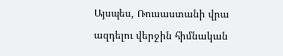Այսպես, Ռուսաստանի վրա ազդելու վերջին հիմնական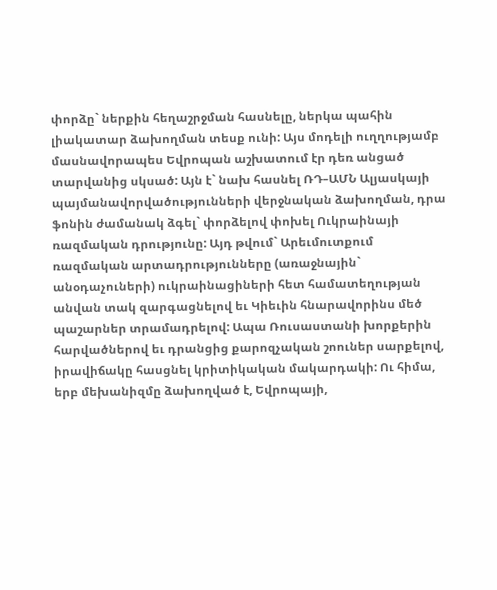փորձը` ներքին հեղաշրջման հասնելը, ներկա պահին լիակատար ձախողման տեսք ունի: Այս մոդելի ուղղությամբ մասնավորապես Եվրոպան աշխատում էր դեռ անցած տարվանից սկսած: Այն է` նախ հասնել ՌԴ–ԱՄՆ Ալյասկայի պայմանավորվածությունների վերջնական ձախողման, դրա ֆոնին ժամանակ ձգել` փորձելով փոխել Ուկրաինայի ռազմական դրությունը: Այդ թվում` Արեւմուտքում ռազմական արտադրությունները (առաջնային` անօդաչուների) ուկրաինացիների հետ համատեղության անվան տակ զարգացնելով եւ Կիեւին հնարավորինս մեծ պաշարներ տրամադրելով: Ապա Ռուսաստանի խորքերին հարվածներով եւ դրանցից քարոզչական շոուներ սարքելով, իրավիճակը հասցնել կրիտիկական մակարդակի: Ու հիմա, երբ մեխանիզմը ձախողված է, Եվրոպայի,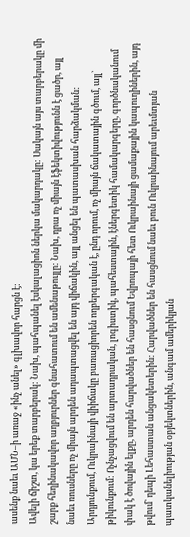ասենք նաեւ ԱՄՆ–ի առաջ «ինչ անել» գլխավոր հարցն է:
Ավելի ճիշտ, կա երեք տարբերակ: Նախ, պահպանել էսկալացիոն ներկա մակարդակը: Սակայն այս տարբերակը մի շարք հեղինակավոր աղբյուրներ գնահատում են ամենաթույլը: Նախ, դրա ոչ միայն էֆեկտիվությունն է ցածր, այլ նաեւ ռուսները ոչ միայն արդեն ադապտացվել են այդ վիճակին, այլ անցել են պատասխան հարձակման: Արդյունքում, Ուկրաինայի վիիճակը բառացիորեն ողբերգական է, ընդ որում, ոչ միայն ճակատային գծում, այլ` թիկունքում: Ոչնչացվում են արտադրական, լոգիստիկ, պահեստային, էներգետիկ համակարգերը, գործնականում փակ է ծովային ելքը, արդեն հարվածներ են հասցնում Եվրոպայի հետ Ուկրաինայի ցամաքային կապուղիներին, այդ թվում` դեպի Լեհաստան անցակետերին: Հարվածներ են հասցնում նաեւ բուն Ուկրաինայում արեւմտյան պատկանելիության օբյեկտներին, անգամ ամերիկյան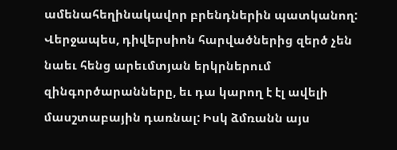ամենահեղինակավոր բրենդներին պատկանող: Վերջապես, դիվերսիոն հարվածներից զերծ չեն նաեւ հենց արեւմտյան երկրներում զինգործարանները, եւ դա կարող է էլ ավելի մասշտաբային դառնալ: Իսկ ձմռանն այս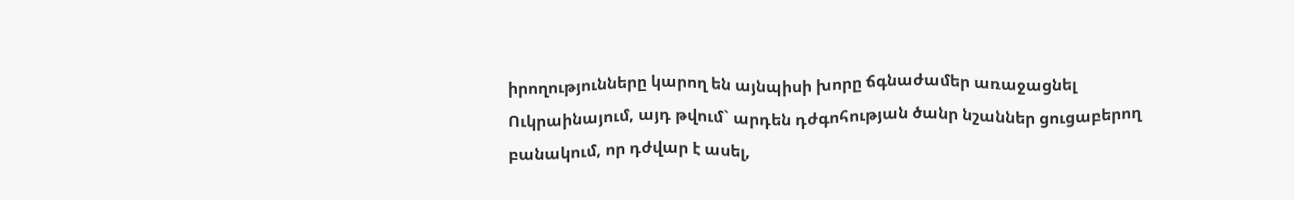իրողությունները կարող են այնպիսի խորը ճգնաժամեր առաջացնել Ուկրաինայում, այդ թվում` արդեն դժգոհության ծանր նշաններ ցուցաբերող բանակում, որ դժվար է ասել,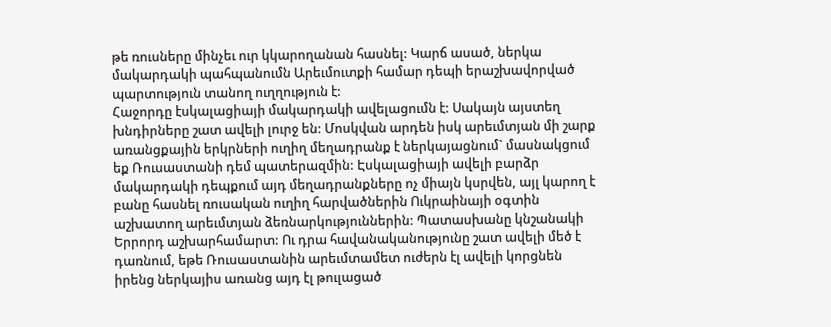թե ռուսները մինչեւ ուր կկարողանան հասնել: Կարճ ասած, ներկա մակարդակի պահպանումն Արեւմուտքի համար դեպի երաշխավորված պարտություն տանող ուղղություն է:
Հաջորդը էսկալացիայի մակարդակի ավելացումն է: Սակայն այստեղ խնդիրները շատ ավելի լուրջ են: Մոսկվան արդեն իսկ արեւմտյան մի շարք առանցքային երկրների ուղիղ մեղադրանք է ներկայացնում` մասնակցում եք Ռուսաստանի դեմ պատերազմին: Էսկալացիայի ավելի բարձր մակարդակի դեպքում այդ մեղադրանքները ոչ միայն կսրվեն, այլ կարող է բանը հասնել ռուսական ուղիղ հարվածներին Ուկրաինայի օգտին աշխատող արեւմտյան ձեռնարկություններին: Պատասխանը կնշանակի Երրորդ աշխարհամարտ: Ու դրա հավանականությունը շատ ավելի մեծ է դառնում, եթե Ռուսաստանին արեւմտամետ ուժերն էլ ավելի կորցնեն իրենց ներկայիս առանց այդ էլ թուլացած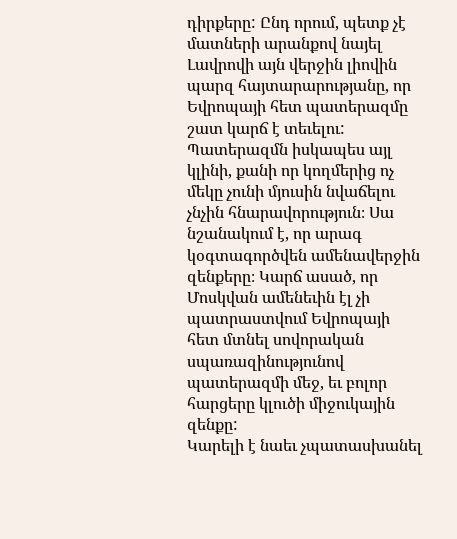դիրքերը: Ընդ որում, պետք չէ մատների արանքով նայել Լավրովի այն վերջին լիովին պարզ հայտարարությանը, որ Եվրոպայի հետ պատերազմը շատ կարճ է տեւելու: Պատերազմն իսկապես այլ կլինի, քանի որ կողմերից ոչ մեկը չունի մյուսին նվաճելու չնչին հնարավորություն։ Սա նշանակում է, որ արագ կօգտագործվեն ամենավերջին զենքերը։ Կարճ ասած, որ Մոսկվան ամենեւին էլ չի պատրաստվում Եվրոպայի հետ մտնել սովորական սպառազինությունով պատերազմի մեջ, եւ բոլոր հարցերը կլուծի միջուկային զենքը:
Կարելի է նաեւ չպատասխանել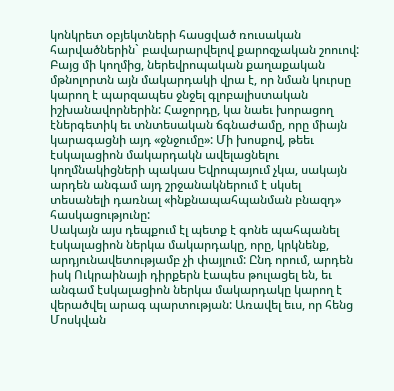կոնկրետ օբյեկտների հասցված ռուսական հարվածներին` բավարարվելով քարոզչական շոուով: Բայց մի կողմից, ներեվրոպական քաղաքական մթնոլորտն այն մակարդակի վրա է, որ նման կուրսը կարող է պարզապես ջնջել գլոբալիստական իշխանավորներին: Հաջորդը, կա նաեւ խորացող էներգետիկ եւ տնտեսական ճգնաժամը, որը միայն կարագացնի այդ «ջնջումը»: Մի խոսքով, թեեւ էսկալացիոն մակարդակն ավելացնելու կողմնակիցների պակաս Եվրոպայում չկա, սակայն արդեն անգամ այդ շրջանակներում է սկսել տեսանելի դառնալ «ինքնապահպանման բնազդ» հասկացությունը:
Սակայն այս դեպքում էլ պետք է գոնե պահպանել էսկալացիոն ներկա մակարդակը, որը, կրկնենք, արդյունավետությամբ չի փայլում: Ընդ որում, արդեն իսկ Ուկրաինայի դիրքերն էապես թուլացել են, եւ անգամ էսկալացիոն ներկա մակարդակը կարող է վերածվել արագ պարտության: Առավել եւս, որ հենց Մոսկվան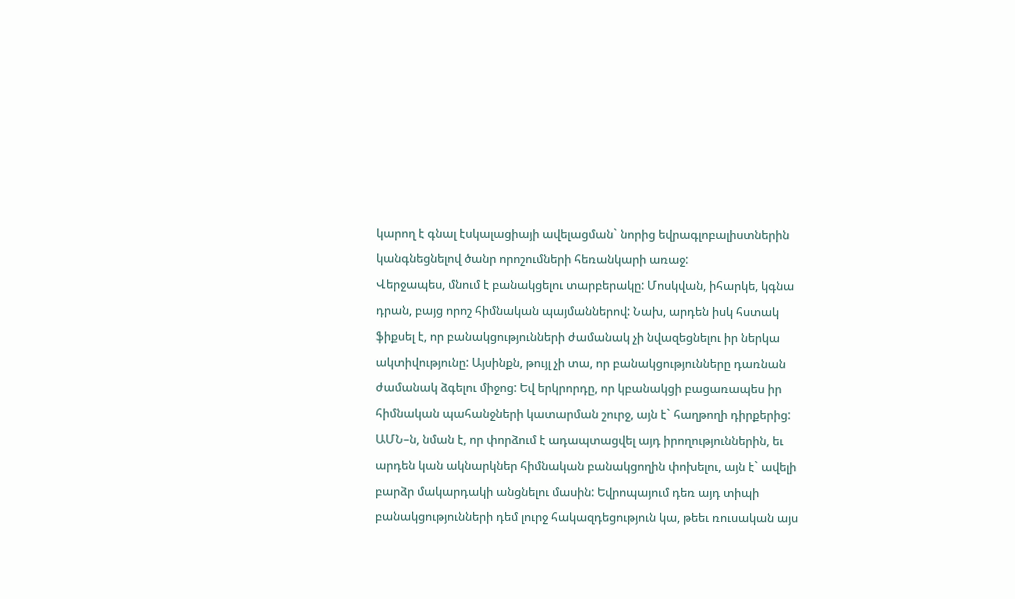կարող է գնալ էսկալացիայի ավելացման` նորից եվրագլոբալիստներին կանգնեցնելով ծանր որոշումների հեռանկարի առաջ:
Վերջապես, մնում է բանակցելու տարբերակը: Մոսկվան, իհարկե, կգնա դրան, բայց որոշ հիմնական պայմաններով: Նախ, արդեն իսկ հստակ ֆիքսել է, որ բանակցությունների ժամանակ չի նվազեցնելու իր ներկա ակտիվությունը: Այսինքն, թույլ չի տա, որ բանակցությունները դառնան ժամանակ ձգելու միջոց: Եվ երկրորդը, որ կբանակցի բացառապես իր հիմնական պահանջների կատարման շուրջ, այն է` հաղթողի դիրքերից: ԱՄՆ–ն, նման է, որ փորձում է ադապտացվել այդ իրողություններին, եւ արդեն կան ակնարկներ հիմնական բանակցողին փոխելու, այն է` ավելի բարձր մակարդակի անցնելու մասին: Եվրոպայում դեռ այդ տիպի բանակցությունների դեմ լուրջ հակազդեցություն կա, թեեւ ռուսական այս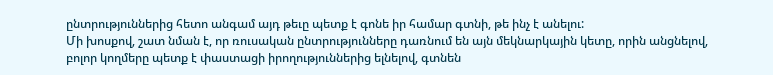ընտրություններից հետո անգամ այդ թեւը պետք է գոնե իր համար գտնի, թե ինչ է անելու:
Մի խոսքով, շատ նման է, որ ռուսական ընտրությունները դառնում են այն մեկնարկային կետը, որին անցնելով, բոլոր կողմերը պետք է փաստացի իրողություններից ելնելով, գտնեն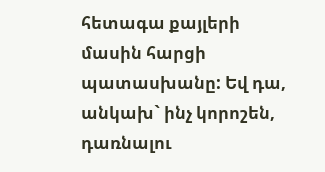հետագա քայլերի մասին հարցի պատասխանը: Եվ դա, անկախ` ինչ կորոշեն, դառնալու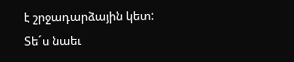է շրջադարձային կետ:
Տե´ս նաեւ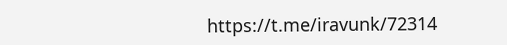https://t.me/iravunk/72314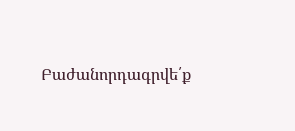Բաժանորդագրվե՛ք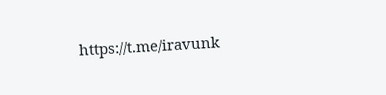https://t.me/iravunk